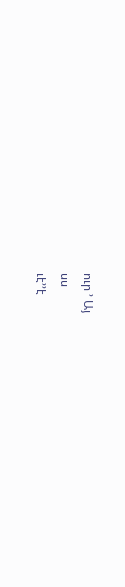ուր ՚ Այ
սս
ւէ՚՚է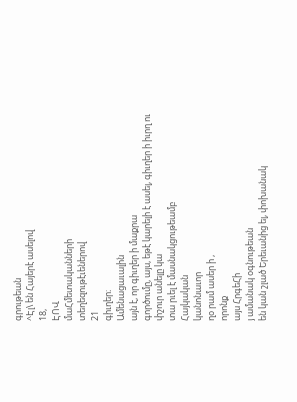գրութեան
^Էլ\ են Հայերէ ասելով
18,
ԷՈՎ
մաՀմետականների
տեղեզութէւեներով
21
գիւղեր։
Ամենացաւալին
այն է, որ գիւղեր ի մաքրա
գործումը, այս, եթէ կարելի է ասել, գիւղեր ի իւրղ ու փշուր անելը կա
տա րւել է մասնակցութեամբ
Հայկական
կանոնաւոր
ղօ րամ ասեր ի ,
որոնք
այս ՀրգեՀի
յ ամանակ օգնութեան
են կան շլած Երեւանից ել, փոխանակ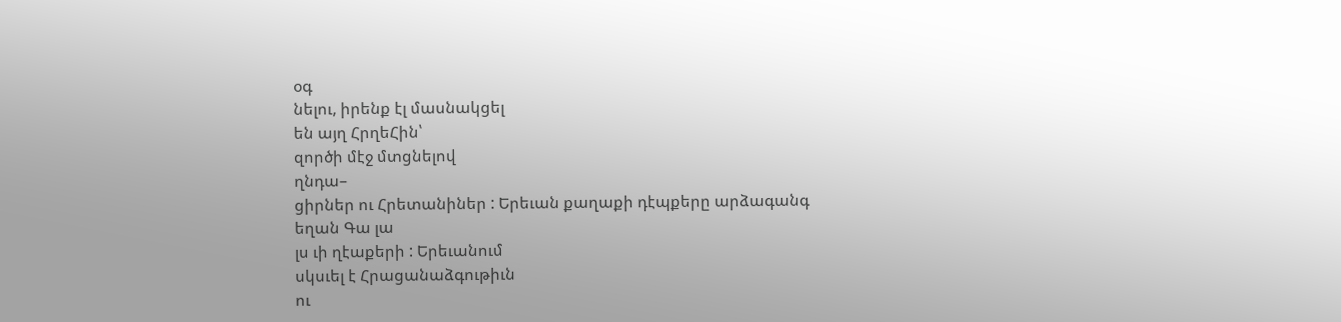օգ
նելու, իրենք էլ մասնակցել
են այղ ՀրղեՀին՝
զործի մէջ մտցնելով
ղնդա–
ցիրներ ու Հրետանիներ : Երեւան քաղաքի դէպքերը արձագանգ
եղան Գա լա
լս ւի ղէաքերի : Երեւանում
սկսւել է Հրացանաձգութիւն
ու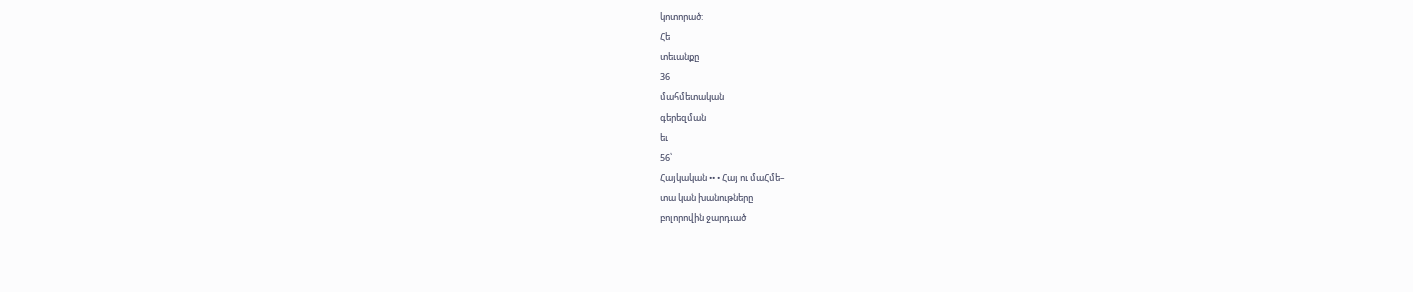կոտորած:
Հե
տեւանքը
36
մահմետական
գերեզման
եւ
56՝
Հայկական •• • Հայ ու մաՀմե–
տա կան խանութները
բոլորովին ջարդւած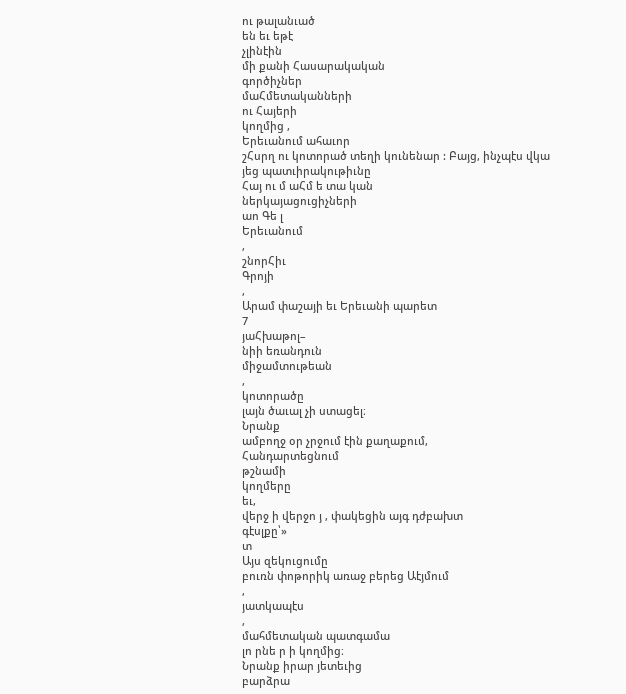ու թալանւած
են եւ եթէ
չլինէին
մի քանի Հասարակական
գործիչներ
մաՀմետականների
ու Հայերի
կողմից ,
Երեւանում ահաւոր
շՀսրղ ու կոտորած տեղի կունենար : Բայց, ինչպէս վկա
յեց պատւիրակութիւնը
Հայ ու մ աՀմ ե տա կան
ներկայացուցիչների
աո Գե լ
Երեւանում
,
շնորՀիւ
Գրոյի
,
Արամ փաշայի եւ Երեւանի պարետ
7
յաՀխաթոլ–
նիի եռանդուն
միջամտութեան
,
կոտորածը
լայն ծաւալ չի ստացել։
Նրանք
ամբողջ օր չրջում էին քաղաքում,
Հանդարտեցնում
թշնամի
կողմերը
եւ,
վերջ ի վերջո յ , փակեցին այգ դժբախտ
գէսլքը՝»
տ
Այս զեկուցումը
բուռն փոթորիկ առաջ բերեց Աէյմում
,
յատկապէս
,
մահմետական պատգամա
լո րնե ր ի կողմից։
Նրանք իրար յետեւից
բարձրա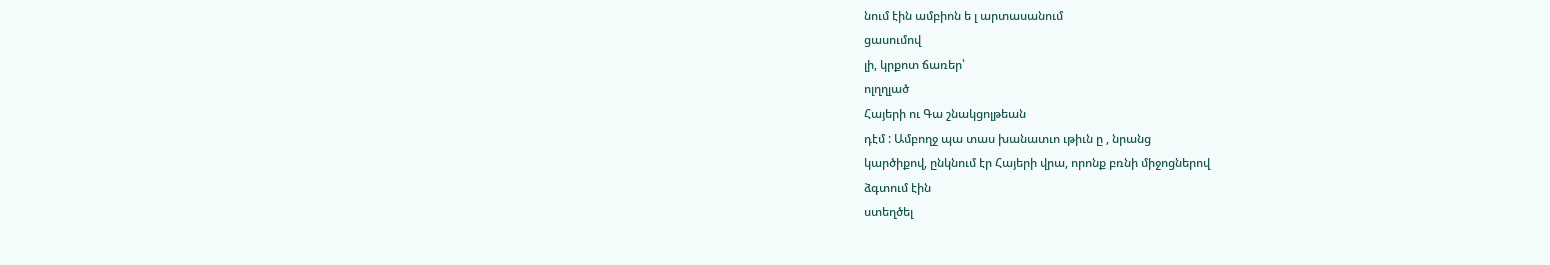նում էին ամբիոն ե լ արտասանում
ցասումով
լի, կրքոտ ճառեր՝
ոլղղլած
Հայերի ու Գա շնակցոլթեան
դէմ : Ամբողջ պա տաս խանատւո ւթիւն ը , նրանց
կարծիքով, ընկնում էր Հայերի վրա, որոնք բռնի միջոցներով
ձգտում էին
ստեղծել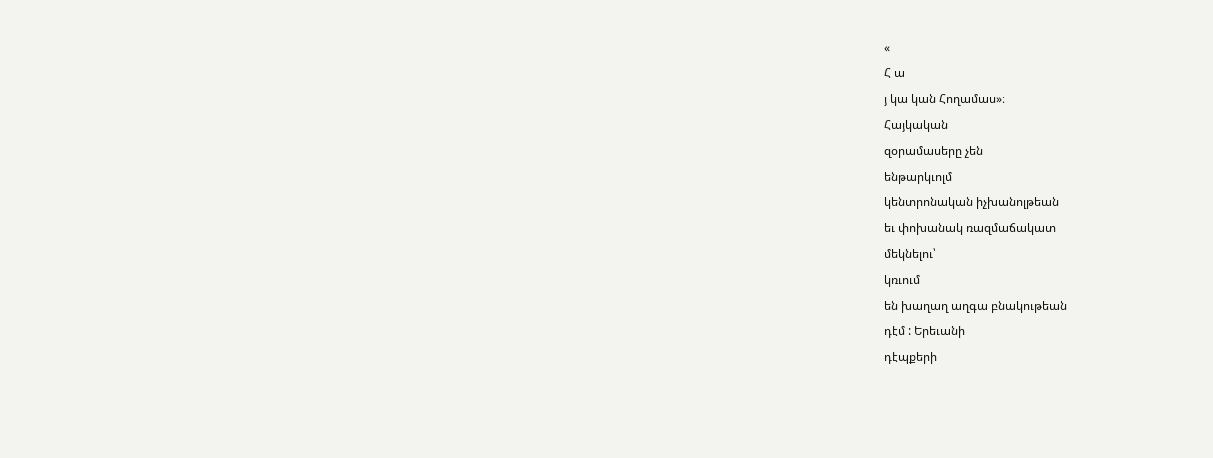«
Հ ա
յ կա կան Հողամաս»։
Հայկական
զօրամասերը չեն
ենթարկւոլմ
կենտրոնական իչխանոլթեան
եւ փոխանակ ռազմաճակատ
մեկնելու՝
կռւում
են խաղաղ աղգա բնակութեան
դէմ : Երեւանի
դէպքերի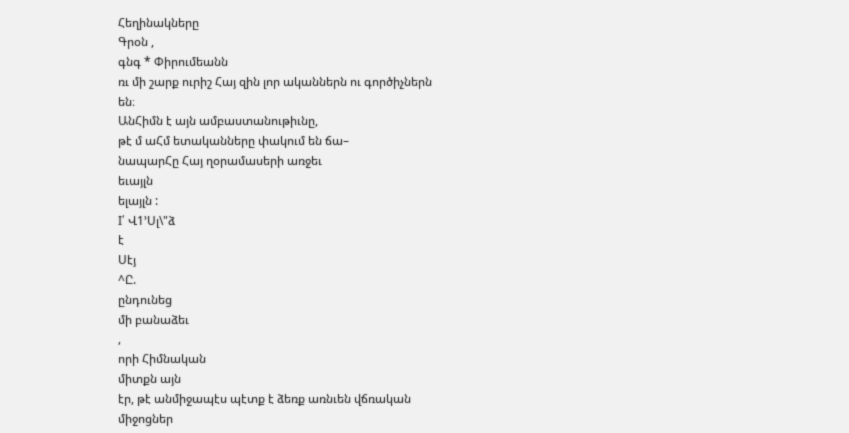Հեղինակները
Գրօն ,
գնգ * Փիրումեանն
ռւ մի շարք ուրիշ Հայ զին լոր ականներն ու գործիչներն
են։
ԱնՀիմն է այն ամբաստանութիւնը,
թէ մ աՀմ ետականները փակում են ճա–
նապարՀը Հայ ղօրամասերի առջեւ
եւայլն
ելայլն :
I՛ Վ1՚Սլ\"ձ
է
Սէյ
^Ը.
ընդունեց
մի բանաձեւ
,
որի Հիմնական
միտքն այն
էր, թէ անմիջապէս պէտք է ձեռք առնւեն վճռական
միջոցներ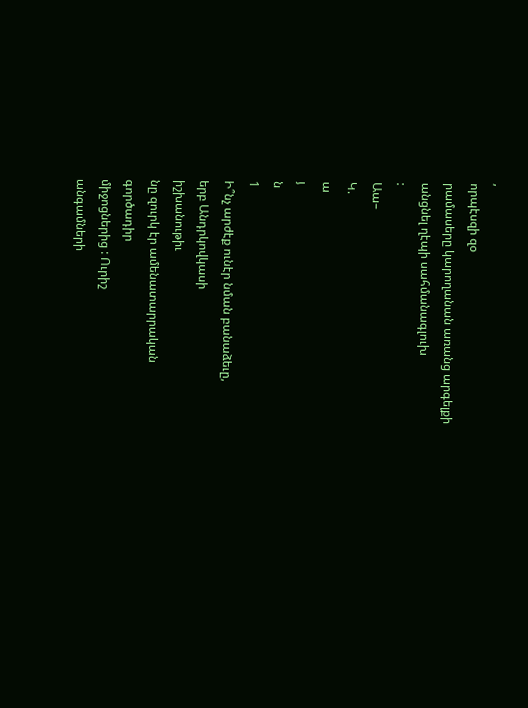,
որպէսզի զօ
րամասերը կարողանան առանց արգելքի
անցնել ղէպի սահմանագլուխ
:
Աա–
Կ.
ա
յ
ն
1
Ի՞նչ արժէք ունէր նման բանաձեւը,
երբ Անդրկովկասի
իշխանութիւ
նը զուրկ էր ամենատարրական
գործադիր
միջոցներից : Ուրիշ
անգամների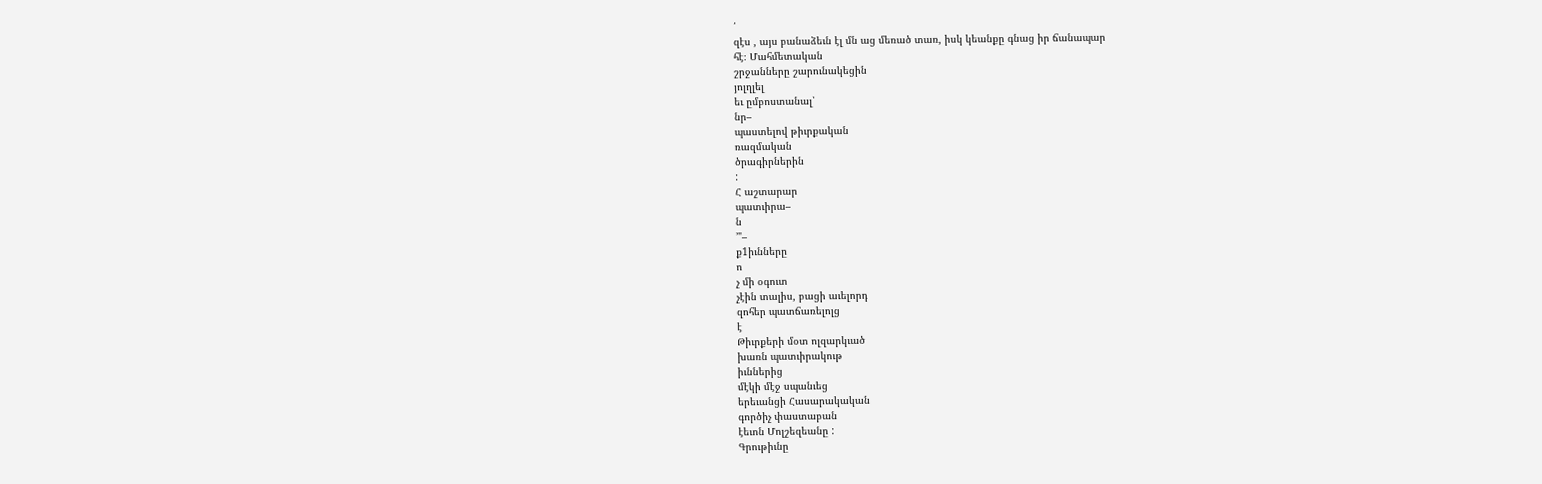՛
զէս , այս բանաձեւն էլ մն աց մեռած տառ, իսկ կեանքը գնաց իր ճանապար
հէ։ Մահմետական
շրջանները շարունակեցին
յոլղլել
եւ ըմբոստանալ՝
նր–
պաստելով թիւրքական
ռազմական
ծրագիրներին
:
Հ աշտարար
պատւիրա–
ն
՚"–
ք1իւնները
ո
չ մի օգուտ
չէին տալիս, բացի աւելորդ
զոհեր պատճառելոլց
է
Թիւրքերի մօտ ոլզարկւած
խառն պատւիրակութ
իւններից
մէկի մէջ սպանւեց
երեւանցի Հասարակական
գործիչ փաստաբան
էեւոն Մոլշեզեանը :
Գրութիւնը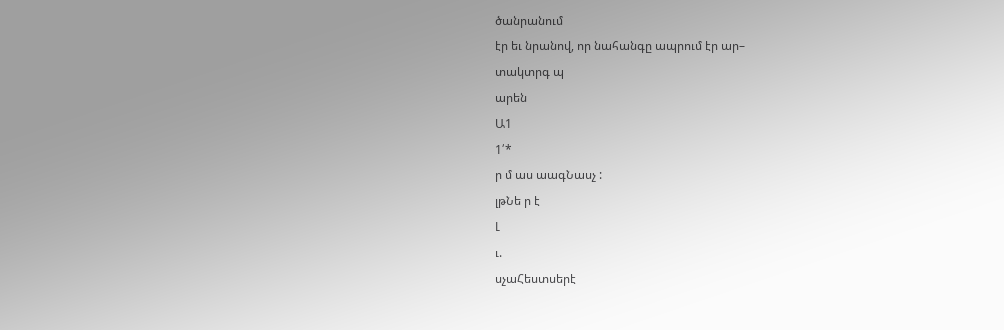ծանրանում
էր եւ նրանով, որ նահանգը ապրում էր ար–
տակտրգ պ
արեն
Ա1
1՛*
ր մ աս աագՆասչ :
լթՆե ր է
Լ
ւ.
սչաՀեստսերէ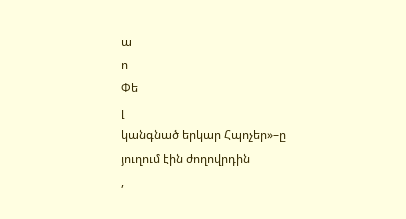ա
ո
Փե
լ
կանգնած երկար Հպոչեր»–ը
յուղում էին ժողովրդին
,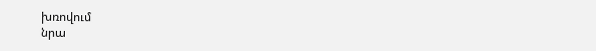խռովում
նրա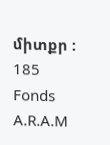միտքր :
185
Fonds A.R.A.M